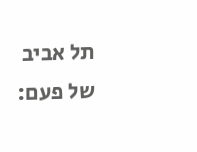תל אביב של פעם: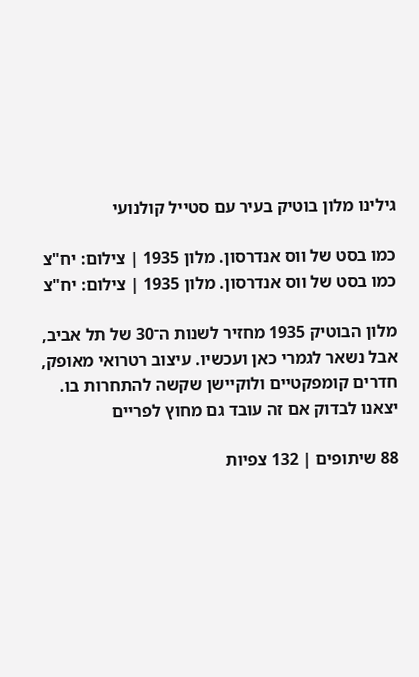גילינו מלון בוטיק בעיר עם סטייל קולנועי

כמו בסט של ווס אנדרסון. מלון 1935 | צילום: יח"צ
כמו בסט של ווס אנדרסון. מלון 1935 | צילום: יח"צ

מלון הבוטיק 1935 מחזיר לשנות ה־30 של תל אביב, אבל נשאר לגמרי כאן ועכשיו. עיצוב רטרואי מאופק, חדרים קומפקטיים ולוקיישן שקשה להתחרות בו. יצאנו לבדוק אם זה עובד גם מחוץ לפריים

88 שיתופים | 132 צפיות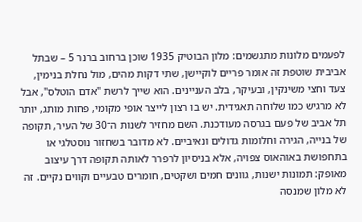לפעמים מלונות מתגשמים: מלון הבוטיק 1935 שוכן ברחוב ברנר 5 – שבתל אביבית שוטפת זה אומר פריים לוקיישן, שתי דקות מהים, מול נחלת בנימין, צעד וחצי משינקין, ובעיקר, בלב העניינים. הוא שייך לרשת "אדם הוטלס", אבל לא מרגיש כמו שלוחה תאגידית. יש בו רצון לייצר אופי מקומי, פחות מותג, יותר תל אביב של פעם בגרסה מעודכנת. השם מחזיר לשנות ה־30 של העיר, תקופה של בנייה, הגירה וחלומות גדולים ונאיביים. לא מדובר בשחזור נוסטלגי או בתחפושת באוהאוס צפויה, אלא בניסיון לרפרר לאותה תקופה דרך עיצוב מאופק: תמונות ישנות, גוונים חמים ושקטים, חומרים טבעיים וקווים נקיים. זה לא מלון שמנסה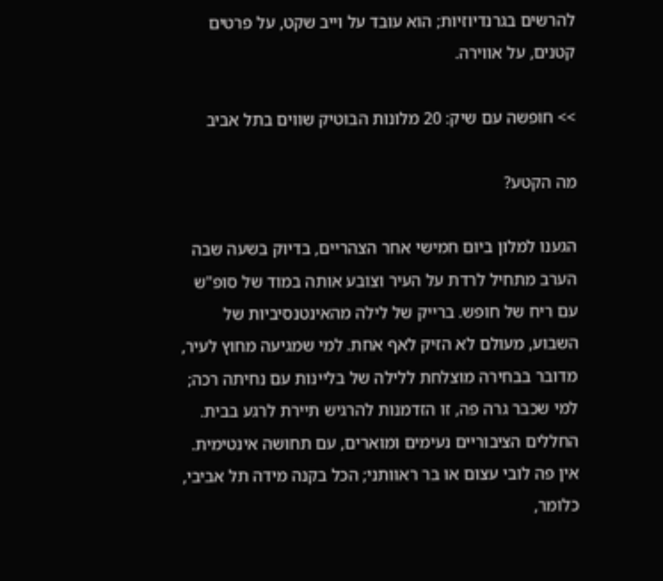להרשים בגרנדיוזיות; הוא עובד על וייב שקט, על פרטים קטנים, על אווירה.

>> חופשה עם שיק: 20 מלונות הבוטיק שווים בתל אביב

מה הקטע?

הגענו למלון ביום חמישי אחר הצהריים, בדיוק בשעה שבה הערב מתחיל לרדת על העיר וצובע אותה במוד של סופ"ש עם ריח של חופש. ברייק של לילה מהאינטנסיביות של השבוע, מעולם לא הזיק לאף אחת. למי שמגיעה מחוץ לעיר, מדובר בבחירה מוצלחת ללילה של בליינות עם נחיתה רכה; למי שכבר גרה פה, זו הזדמנות להרגיש תיירת לרגע בבית. החללים הציבוריים נעימים ומוארים, עם תחושה אינטימית. אין פה לובי עצום או בר ראוותני; הכל בקנה מידה תל אביבי, כלומר,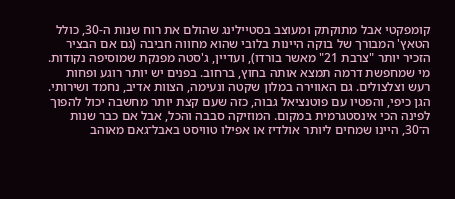קומפקטי אבל מתוקתק ומעוצב בסטיילינג שהולם את רוח שנות ה-30, כולל הטאץ' המבורך של בוקה היינות בלובי שהוא מחווה חביבה (גם אם הבציר הזכיר יותר "צרבת 21" מאשר בורדו), ועדיין, ג'סטה מפנקת שמוסיפה נקודות. מי שמחפשת דרמה תמצא אותה בחוץ, ברחוב. בפנים יש יותר רוגע ופחות רעש וצלצולים. גם האווירה במלון שקטה ונעימה, הצוות אדיב, נחמד ושירותי. הגן כיפי, והפטיו עם פוטנציאל גבוה, כזה שעם קצת יותר מחשבה יכול להפוך לפינה הכי אינסטגרמית במקום. המוזיקה סבבה והכל, אבל אם כבר שנות ה־30, היינו שמחים ליותר אולדיז או אפילו טוויסט באבל־גאם מאוהב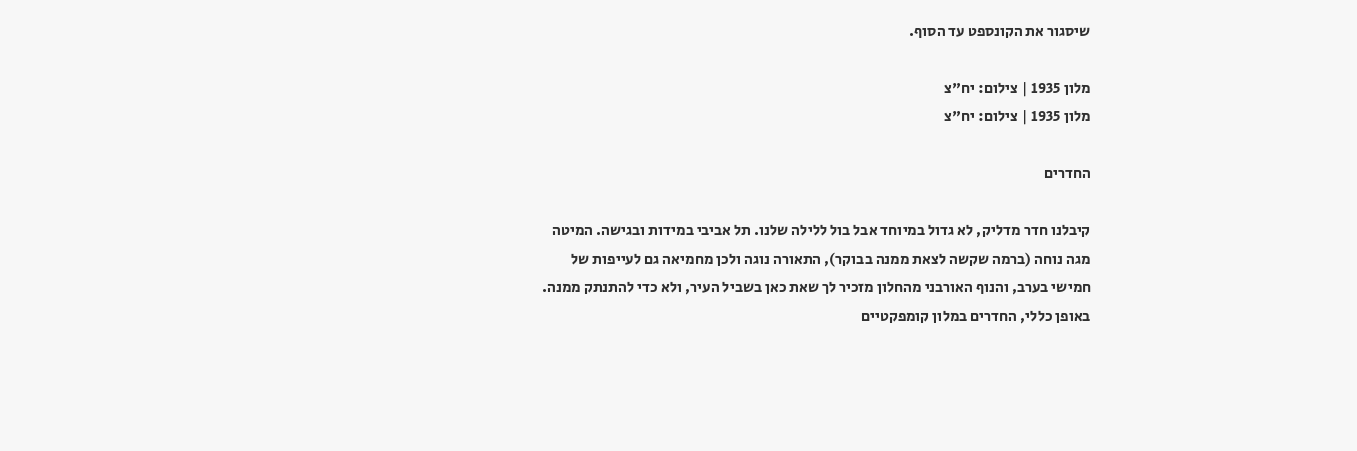שיסגור את הקונספט עד הסוף.

מלון 1935 | צילום: יח"צ
מלון 1935 | צילום: יח"צ

החדרים

קיבלנו חדר מדליק, לא גדול במיוחד אבל בול ללילה שלנו. תל אביבי במידות ובגישה. המיטה מגה נוחה (ברמה שקשה לצאת ממנה בבוקר), התאורה נוגה ולכן מחמיאה גם לעייפות של חמישי בערב, והנוף האורבני מהחלון מזכיר לך שאת כאן בשביל העיר, ולא כדי להתנתק ממנה. באופן כללי, החדרים במלון קומפקטיים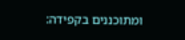ומתוכננים בקפידה: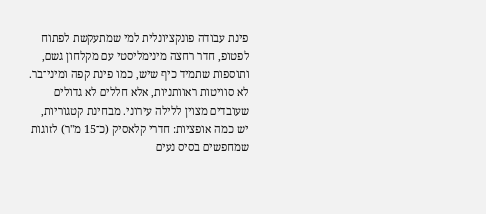פינת עבודה פונקציונלית למי שמתעקשת לפתוח לפטופ, חדר רחצה מינימליסטי עם מקלחון גשם, ותוספות שתמיד כיף שיש, כמו פינת קפה ומיני־בר. לא סוויטות ראוותניות, אלא חללים לא גדולים שעובדים מצוין ללילה עירוני. מבחינת קטגוריות, יש כמה אופציות: חדרי קלאסיק (כ־15 מ"ר) לזוגות שמחפשים בסיס נעים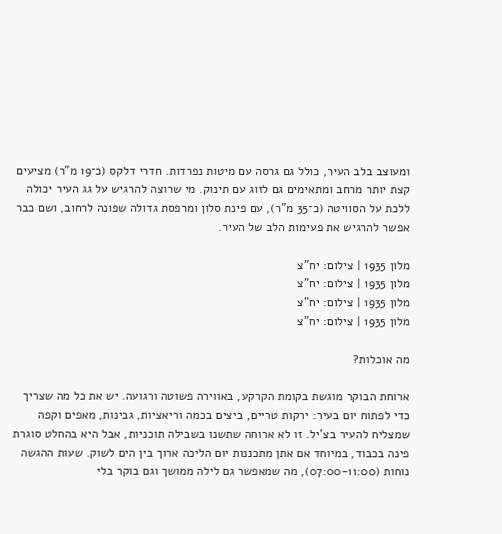ומעוצב בלב העיר, כולל גם גרסה עם מיטות נפרדות. חדרי דלקס (כ־19 מ"ר) מציעים קצת יותר מרחב ומתאימים גם לזוג עם תינוק. מי שרוצה להרגיש על גג העיר יכולה ללכת על הסוויטה (כ־35 מ"ר), עם פינת סלון ומרפסת גדולה שפונה לרחוב, ושם כבר אפשר להרגיש את פעימות הלב של העיר.

מלון 1935 | צילום: יח"צ
מלון 1935 | צילום: יח"צ
מלון 1935 | צילום: יח"צ
מלון 1935 | צילום: יח"צ

מה אוכלות?

ארוחת הבוקר מוגשת בקומת הקרקע, באווירה פשוטה ורגועה. יש את כל מה שצריך כדי לפתוח יום בעיר: ירקות טריים, ביצים בכמה וריאציות, גבינות, מאפים וקפה שמצליח להעיר בצ'יל. זו לא ארוחה שתשנו בשבילה תוכניות, אבל היא בהחלט סוגרת פינה בכבוד, במיוחד אם אתן מתכננות יום הליכה ארוך בין הים לשוק. שעות ההגשה נוחות (07:00-11:00), מה שמאפשר גם לילה ממושך וגם בוקר בלי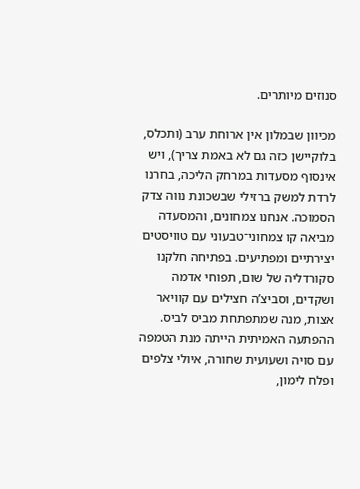סנוזים מיותרים.

מכיוון שבמלון אין ארוחת ערב (ותכלס, בלוקיישן כזה גם לא באמת צריך), ויש אינסוף מסעדות במרחק הליכה, בחרנו לרדת למשק ברזילי שבשכונת נווה צדק הסמוכה. אנחנו צמחונים, והמסעדה מביאה קו צמחוני־טבעוני עם טוויסטים יצירתיים ומפתיעים. בפתיחה חלקנו סקורדליה של שום, תפוחי אדמה ושקדים, וסביצ’ה חצילים עם קוויאר אצות, מנה שמתפתחת מביס לביס. ההפתעה האמיתית הייתה מנת הטמפה עם סויה ושעועית שחורה, איולי צלפים ופלח לימון,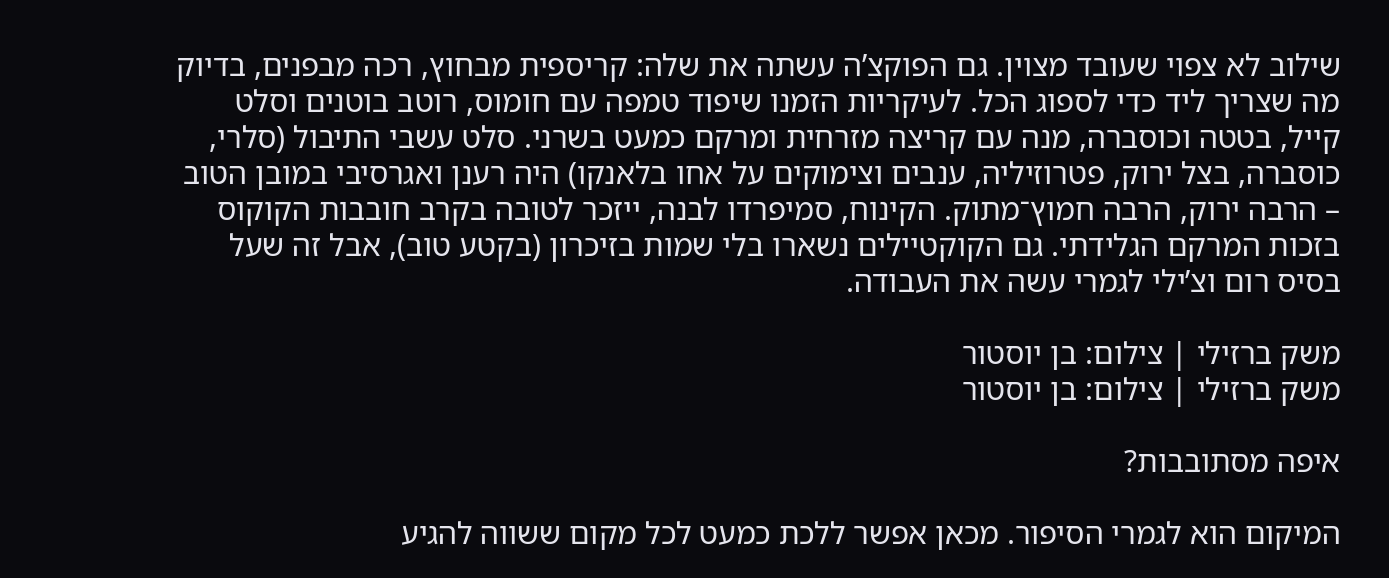שילוב לא צפוי שעובד מצוין. גם הפוקצ’ה עשתה את שלה: קריספית מבחוץ, רכה מבפנים, בדיוק מה שצריך ליד כדי לספוג הכל. לעיקריות הזמנו שיפוד טמפה עם חומוס, רוטב בוטנים וסלט קייל, בטטה וכוסברה, מנה עם קריצה מזרחית ומרקם כמעט בשרני. סלט עשבי התיבול (סלרי, כוסברה, בצל ירוק, פטרוזיליה, ענבים וצימוקים על אחו בלאנקו) היה רענן ואגרסיבי במובן הטוב – הרבה ירוק, הרבה חמוץ־מתוק. הקינוח, סמיפרדו לבנה, ייזכר לטובה בקרב חובבות הקוקוס בזכות המרקם הגלידתי. גם הקוקטיילים נשארו בלי שמות בזיכרון (בקטע טוב), אבל זה שעל בסיס רום וצ’ילי לגמרי עשה את העבודה.

משק ברזילי | צילום: בן יוסטור
משק ברזילי | צילום: בן יוסטור

איפה מסתובבות?

המיקום הוא לגמרי הסיפור. מכאן אפשר ללכת כמעט לכל מקום ששווה להגיע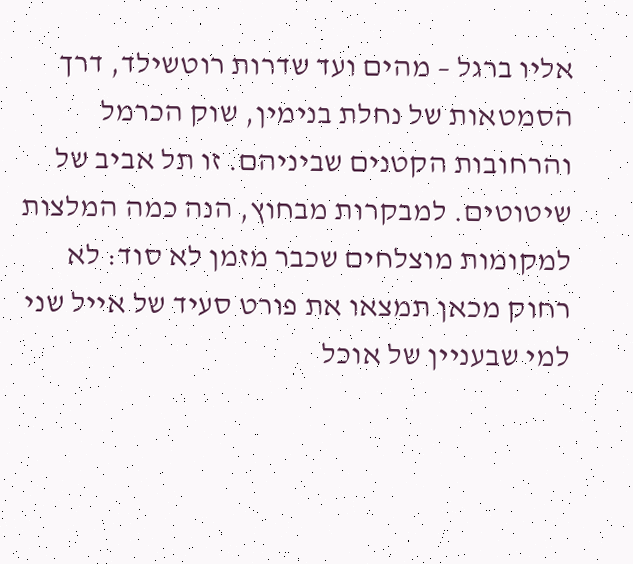אליו ברגל – מהים ועד שדרות רוטשילד, דרך הסמטאות של נחלת בנימין, שוק הכרמל והרחובות הקטנים שביניהם. זו תל אביב של שיטוטים. למבקרות מבחוץ, הנה כמה המלצות למקומות מוצלחים שכבר מזמן לא סוד: לא רחוק מכאן תמצאו את פורט סעיד של אייל שני למי שבעניין של אוכל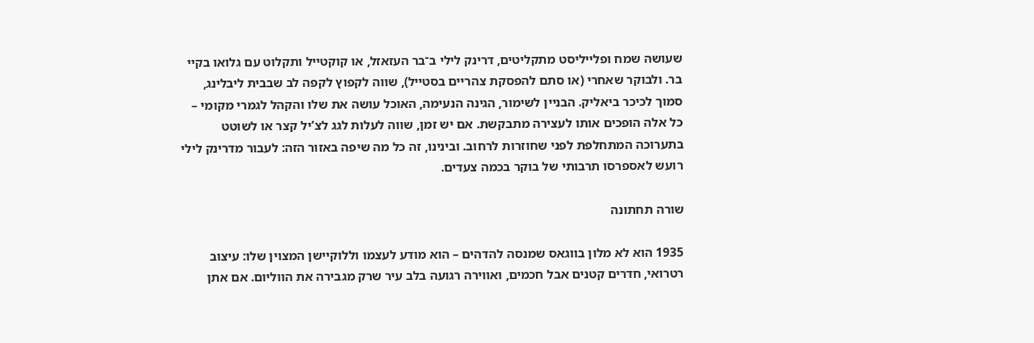שעושה שמח ופלייליסט מתקליטים, דרינק לילי ב־בר העזאזל, או קוקטייל ותקלוט עם גלואו בקיי בר. ולבוקר שאחרי (או סתם להפסקת צהריים בסטייל), שווה לקפוץ לקפה לב שבבית ליבלינג, סמוך לכיכר ביאליק. הבניין לשימור, הגינה הנעימה, האוכל עושה את שלו והקהל לגמרי מקומי – כל אלה הופכים אותו לעצירה מתבקשת. אם יש זמן, שווה לעלות לגג לצ’יל קצר או לשוטט בתערוכה המתחלפת לפני שחוזרות לרחוב. ובינינו, זה כל מה שיפה באזור הזה: לעבור מדרינק לילי רועש לאספרסו תרבותי של בוקר בכמה צעדים.

שורה תחתונה

1935 הוא לא מלון בווגאס שמנסה להדהים – הוא מודע לעצמו וללוקיישן המצוין שלו: עיצוב רטרואי, חדרים קטנים אבל חכמים, ואווירה רגועה בלב עיר שרק מגבירה את הווליום. אם אתן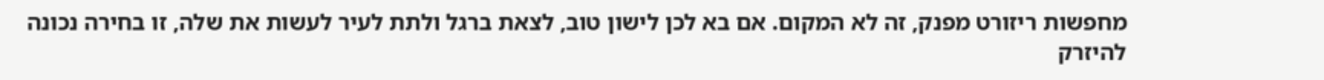מחפשות ריזורט מפנק, זה לא המקום. אם בא לכן לישון טוב, לצאת ברגל ולתת לעיר לעשות את שלה, זו בחירה נכונה להיזרק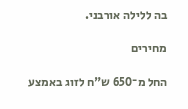בה ללילה אורבני.

מחירים

החל מ־650 ש"ח לזוג באמצע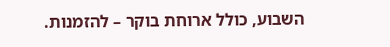השבוע, כולל ארוחת בוקר – להזמנות.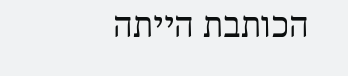הכותבת הייתה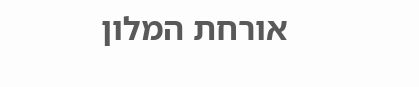אורחת המלון